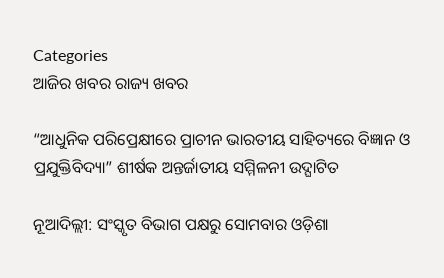Categories
ଆଜିର ଖବର ରାଜ୍ୟ ଖବର

“ଆଧୁନିକ ପରିପ୍ରେକ୍ଷୀରେ ପ୍ରାଚୀନ ଭାରତୀୟ ସାହିତ୍ୟରେ ବିଜ୍ଞାନ ଓ ପ୍ରଯୁକ୍ତିବିଦ୍ୟା” ଶୀର୍ଷକ ଅନ୍ତର୍ଜାତୀୟ ସମ୍ମିଳନୀ ଉଦ୍ଘାଟିତ

ନୂଆଦିଲ୍ଲୀ: ସଂସ୍କୃତ ବିଭାଗ ପକ୍ଷରୁ ସୋମବାର ଓଡ଼ିଶା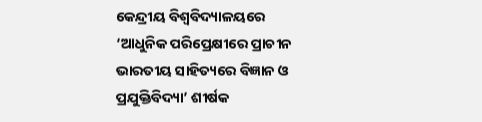କେନ୍ଦ୍ରୀୟ ବିଶ୍ବବିଦ୍ୟାଳୟରେ ‘ଆଧୁନିକ ପରିପ୍ରେକ୍ଷୀରେ ପ୍ରାଚୀନ ଭାରତୀୟ ସାହିତ୍ୟରେ ବିଜ୍ଞାନ ଓ ପ୍ରଯୁକ୍ତିବିଦ୍ୟା’ ଶୀର୍ଷକ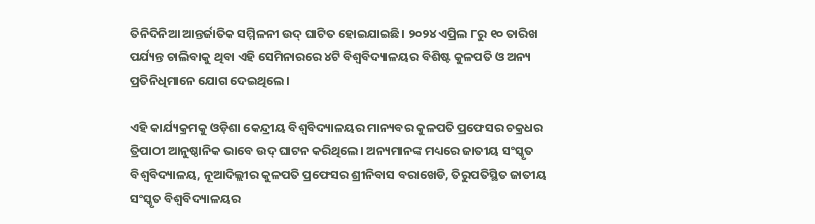ତିନିଦିନିଆ ଆନ୍ତର୍ଜାତିକ ସମ୍ମିଳନୀ ଉଦ୍ ଘାଟିତ ହୋଇଯାଇଛି। ୨୦୨୪ ଏପ୍ରିଲ ୮ରୁ ୧୦ ତାରିଖ ପର୍ଯ୍ୟନ୍ତ ଚାଲିବାକୁ ଥିବା ଏହି ସେମିନାରରେ ୪ଟି ବିଶ୍ୱବିଦ୍ୟାଳୟର ବିଶିଷ୍ଟ କୁଳପତି ଓ ଅନ୍ୟ ପ୍ରତିନିଧିମାନେ ଯୋଗ ଦେଇଥିଲେ।

ଏହି କାର୍ଯ୍ୟକ୍ରମକୁ ଓଡ଼ିଶା କେନ୍ଦ୍ରୀୟ ବିଶ୍ୱବିଦ୍ୟାଳୟର ମାନ୍ୟବର କୁଳପତି ପ୍ରଫେସର ଚକ୍ରଧର ତ୍ରିପାଠୀ ଆନୁଷ୍ଠାନିକ ଭାବେ ଉଦ୍ ଘାଟନ କରିଥିଲେ। ଅନ୍ୟମାନଙ୍କ ମଧ୍ୟରେ ଜାତୀୟ ସଂସ୍କୃତ ବିଶ୍ୱବିଦ୍ୟାଳୟ, ନୂଆଦିଲ୍ଲୀର କୁଳପତି ପ୍ରଫେସର ଶ୍ରୀନିବାସ ବରାଖେଡି, ତିରୁପତିସ୍ଥିତ ଜାତୀୟ ସଂସ୍କୃତ ବିଶ୍ୱବିଦ୍ୟାଳୟର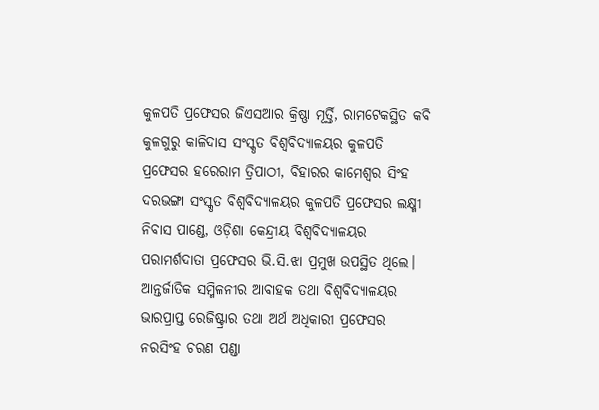କୁଳପତି ପ୍ରଫେସର ଜିଏସଆର କ୍ରିଷ୍ଣା ମୂର୍ତ୍ତି, ରାମଟେକସ୍ଥିତ କବି କୁଳଗୁରୁ କାଳିଦାସ ସଂସ୍କୃତ ବିଶ୍ୱବିଦ୍ୟାଳୟର କୁଳପତି ପ୍ରଫେସର ହରେରାମ ତ୍ରିପାଠୀ, ବିହାରର କାମେଶ୍ୱର ସିଂହ ଦରଭଙ୍ଗା ସଂସ୍କୃତ ବିଶ୍ୱବିଦ୍ୟାଳୟର କୁଳପତି ପ୍ରଫେସର ଲକ୍ଷ୍ମୀ ନିବାସ ପାଣ୍ଡେ, ଓଡ଼ିଶା କେନ୍ଦ୍ରୀୟ ବିଶ୍ୱବିଦ୍ୟାଳୟର ପରାମର୍ଶଦାତା ପ୍ରଫେସର ଭି.ସି.ଝା ପ୍ରମୁଖ ଉପସ୍ଥିତ ଥିଲେ। ଆନ୍ତର୍ଜାତିକ ସମ୍ମିଳନୀର ଆବାହକ ତଥା ବିଶ୍ୱବିଦ୍ୟାଳୟର ଭାରପ୍ରାପ୍ତ ରେଜିଷ୍ଟ୍ରାର ତଥା ଅର୍ଥ ଅଧିକାରୀ ପ୍ରଫେସର ନରସିଂହ ଚରଣ ପଣ୍ଡା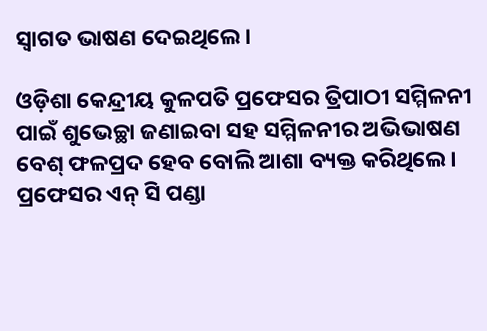ସ୍ୱାଗତ ଭାଷଣ ଦେଇଥିଲେ।

ଓଡ଼ିଶା କେନ୍ଦ୍ରୀୟ କୁଳପତି ପ୍ରଫେସର ତ୍ରିପାଠୀ ସମ୍ମିଳନୀ ପାଇଁ ଶୁଭେଚ୍ଛା ଜଣାଇବା ସହ ସମ୍ମିଳନୀର ଅଭିଭାଷଣ ବେଶ୍ ଫଳପ୍ରଦ ହେବ ବୋଲି ଆଶା ବ୍ୟକ୍ତ କରିଥିଲେ। ପ୍ରଫେସର ଏନ୍ ସି ପଣ୍ଡା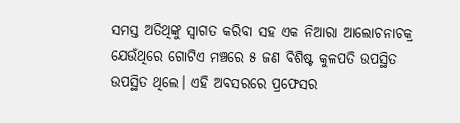ସମସ୍ତ ଅତିଥିଙ୍କୁ ସ୍ୱାଗତ କରିବା ସହ ଏକ ନିଆରା ଆଲୋଚନାଚକ୍ର ଯେଉଁଥିରେ ଗୋଟିଏ ମଞ୍ଚରେ ୫ ଜଣ ବିଶିଷ୍ଟ କୁଳପତି ଉପସ୍ଥିତ ଉପସ୍ଥିତ ଥିଲେ। ଏହି ଅବସରରେ ପ୍ରଫେସର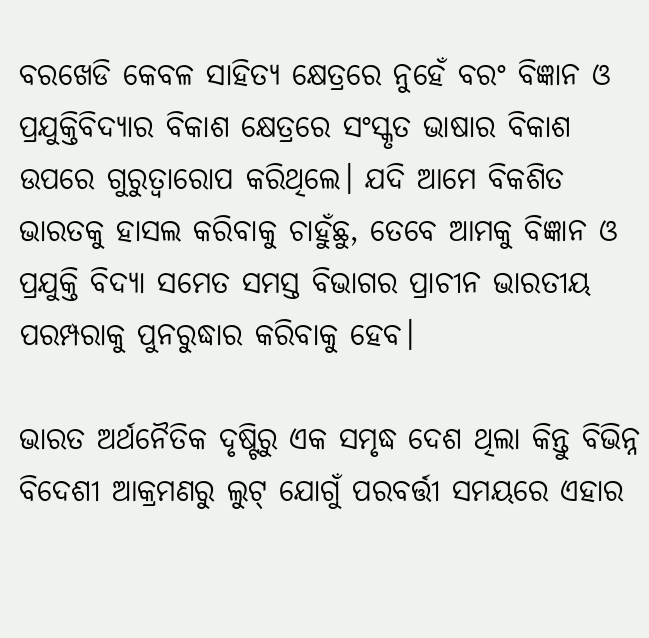ବରଖେଡି କେବଳ ସାହିତ୍ୟ କ୍ଷେତ୍ରରେ ନୁହେଁ ବରଂ ବିଜ୍ଞାନ ଓ ପ୍ରଯୁକ୍ତିବିଦ୍ୟାର ବିକାଶ କ୍ଷେତ୍ରରେ ସଂସ୍କୃତ ଭାଷାର ବିକାଶ ଉପରେ ଗୁରୁତ୍ୱାରୋପ କରିଥିଲେ। ଯଦି ଆମେ ବିକଶିତ ଭାରତକୁ ହାସଲ କରିବାକୁ ଚାହୁଁଛୁ, ତେବେ ଆମକୁ ବିଜ୍ଞାନ ଓ ପ୍ରଯୁକ୍ତି ବିଦ୍ୟା ସମେତ ସମସ୍ତ ବିଭାଗର ପ୍ରାଚୀନ ଭାରତୀୟ ପରମ୍ପରାକୁ ପୁନରୁଦ୍ଧାର କରିବାକୁ ହେବ।

ଭାରତ ଅର୍ଥନୈତିକ ଦୃଷ୍ଟିରୁ ଏକ ସମୃଦ୍ଧ ଦେଶ ଥିଲା କିନ୍ତୁ ବିଭିନ୍ନ ବିଦେଶୀ ଆକ୍ରମଣରୁ ଲୁଟ୍ ଯୋଗୁଁ ପରବର୍ତ୍ତୀ ସମୟରେ ଏହାର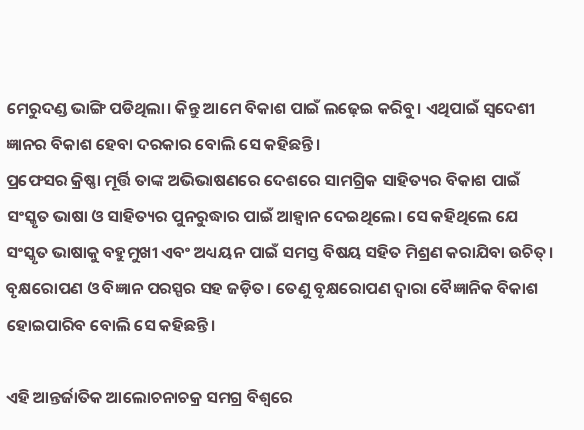ମେରୁଦଣ୍ଡ ଭାଙ୍ଗି ପଡିଥିଲା। କିନ୍ତୁ ଆମେ ବିକାଶ ପାଇଁ ଲଢ଼େଇ କରିବୁ। ଏଥିପାଇଁ ସ୍ୱଦେଶୀ ଜ୍ଞାନର ବିକାଶ ହେବା ଦରକାର ବୋଲି ସେ କହିଛନ୍ତି।
ପ୍ରଫେସର କ୍ରିଷ୍ଣା ମୂର୍ତ୍ତି ତାଙ୍କ ଅଭିଭାଷଣରେ ଦେଶରେ ସାମଗ୍ରିକ ସାହିତ୍ୟର ବିକାଶ ପାଇଁ ସଂସ୍କୃତ ଭାଷା ଓ ସାହିତ୍ୟର ପୁନରୁଦ୍ଧାର ପାଇଁ ଆହ୍ୱାନ ଦେଇଥିଲେ। ସେ କହିଥିଲେ ଯେ ସଂସ୍କୃତ ଭାଷାକୁ ବହୁମୁଖୀ ଏବଂ ଅଧ୍ୟୟନ ପାଇଁ ସମସ୍ତ ବିଷୟ ସହିତ ମିଶ୍ରଣ କରାଯିବା ଉଚିତ୍। ବୃକ୍ଷରୋପଣ ଓ ବିଜ୍ଞାନ ପରସ୍ପର ସହ ଜଡ଼ିତ। ତେଣୁ ବୃକ୍ଷରୋପଣ ଦ୍ୱାରା ବୈଜ୍ଞାନିକ ବିକାଶ ହୋଇପାରିବ ବୋଲି ସେ କହିଛନ୍ତି।

ଏହି ଆନ୍ତର୍ଜାତିକ ଆଲୋଚନାଚକ୍ର ସମଗ୍ର ବିଶ୍ୱରେ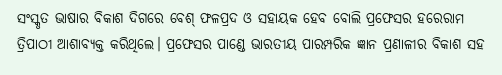ସଂସ୍କୃତ ଭାଷାର ବିକାଶ ଦିଗରେ ବେଶ୍ ଫଳପ୍ରଦ ଓ ସହାୟକ ହେବ ବୋଲି ପ୍ରଫେସର ହରେରାମ ତ୍ରିପାଠୀ ଆଶାବ୍ୟକ୍ତ କରିଥିଲେ। ପ୍ରଫେସର ପାଣ୍ଡେ ଭାରତୀୟ ପାରମ୍ପରିକ ଜ୍ଞାନ ପ୍ରଣାଳୀର ବିକାଶ ସହ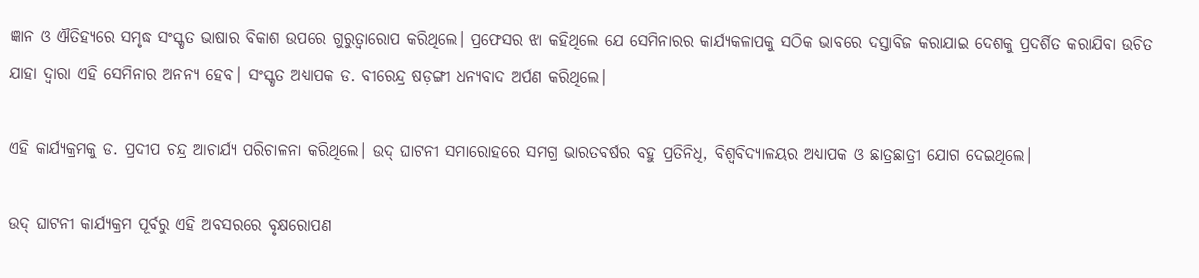ଜ୍ଞାନ ଓ ଐତିହ୍ୟରେ ସମୃଦ୍ଧ ସଂସ୍କୃତ ଭାଷାର ବିକାଶ ଉପରେ ଗୁରୁତ୍ୱାରୋପ କରିଥିଲେ। ପ୍ରଫେସର ଝା କହିଥିଲେ ଯେ ସେମିନାରର କାର୍ଯ୍ୟକଳାପକୁ ସଠିକ ଭାବରେ ଦସ୍ତାବିଜ କରାଯାଇ ଦେଶକୁ ପ୍ରଦର୍ଶିତ କରାଯିବା ଉଚିତ ଯାହା ଦ୍ୱାରା ଏହି ସେମିନାର ଅନନ୍ୟ ହେବ। ସଂସ୍କୃତ ଅଧ୍ୟାପକ ଡ. ବୀରେନ୍ଦ୍ର ଷଡ଼ଙ୍ଗୀ ଧନ୍ୟବାଦ ଅର୍ପଣ କରିଥିଲେ।

ଏହି କାର୍ଯ୍ୟକ୍ରମକୁ ଡ. ପ୍ରଦୀପ ଚନ୍ଦ୍ର ଆଚାର୍ଯ୍ୟ ପରିଚାଳନା କରିଥିଲେ। ଉଦ୍ ଘାଟନୀ ସମାରୋହରେ ସମଗ୍ର ଭାରତବର୍ଷର ବହୁ ପ୍ରତିନିଧି, ବିଶ୍ୱବିଦ୍ୟାଳୟର ଅଧ୍ୟାପକ ଓ ଛାତ୍ରଛାତ୍ରୀ ଯୋଗ ଦେଇଥିଲେ।

ଉଦ୍ ଘାଟନୀ କାର୍ଯ୍ୟକ୍ରମ ପୂର୍ବରୁ ଏହି ଅବସରରେ ବୃକ୍ଷରୋପଣ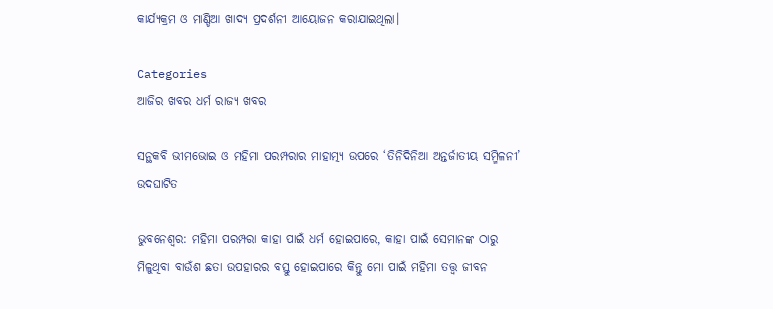କାର୍ଯ୍ୟକ୍ରମ ଓ ମାଣ୍ଡିଆ ଖାଦ୍ୟ ପ୍ରଦର୍ଶନୀ ଆୟୋଜନ କରାଯାଇଥିଲା।

Categories
ଆଜିର ଖବର ଧର୍ମ ରାଜ୍ୟ ଖବର

ସନ୍ଥକବି ଭୀମଭୋଇ ଓ ମହିମା ପରମ୍ପରାର ମାହାତ୍ମ୍ୟ ଉପରେ ‘ତିନିଦିନିଆ ଅନ୍ତର୍ଜାତୀୟ ସମ୍ମିଳନୀ’ ଉଦଘାଟିତ

ଭୁବନେଶ୍ୱର: ମହିମା ପରମ୍ପରା କାହା ପାଇଁ ଧର୍ମ ହୋଇପାରେ, କାହା ପାଇଁ ସେମାନଙ୍କ ଠାରୁ ମିଳୁଥିବା ବାଉଁଶ ଛତା ଉପହାରର ବସ୍ତୁ ହୋଇପାରେ କିନ୍ତୁ ମୋ ପାଇଁ ମହିମା ତତ୍ତ୍ୱ ଜୀବନ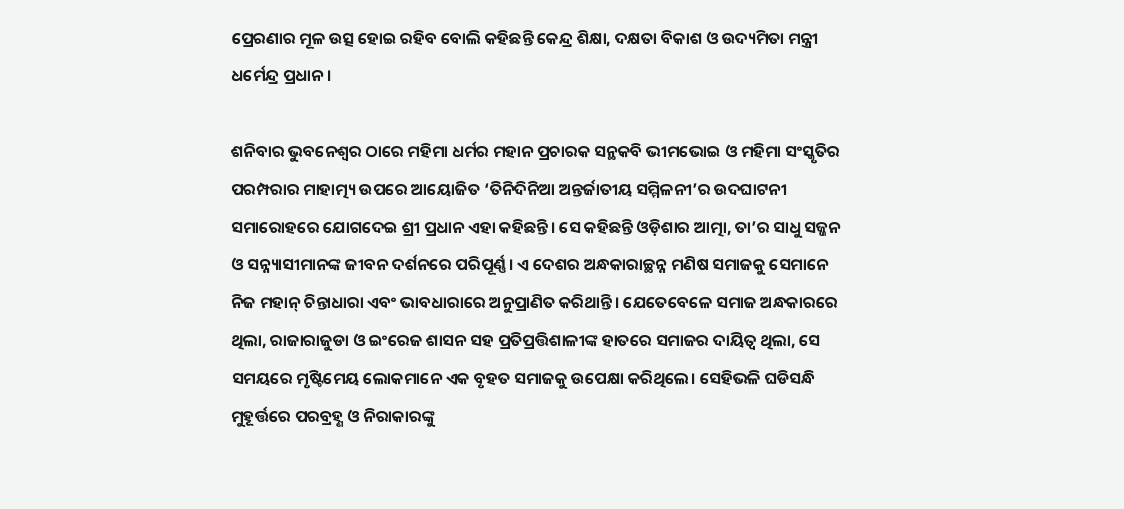ପ୍ରେରଣାର ମୂଳ ଉତ୍ସ ହୋଇ ରହିବ ବୋଲି କହିଛନ୍ତି କେନ୍ଦ୍ର ଶିକ୍ଷା, ଦକ୍ଷତା ବିକାଶ ଓ ଉଦ୍ୟମିତା ମନ୍ତ୍ରୀ ଧର୍ମେନ୍ଦ୍ର ପ୍ରଧାନ।

ଶନିବାର ଭୁବନେଶ୍ୱର ଠାରେ ମହିମା ଧର୍ମର ମହାନ ପ୍ରଚାରକ ସନ୍ଥକବି ଭୀମଭୋଇ ଓ ମହିମା ସଂସ୍କୃତିର ପରମ୍ପରାର ମାହାତ୍ମ୍ୟ ଉପରେ ଆୟୋଜିତ ‘ତିନିଦିନିଆ ଅନ୍ତର୍ଜାତୀୟ ସମ୍ମିଳନୀ’ର ଉଦଘାଟନୀ ସମାରୋହରେ ଯୋଗଦେଇ ଶ୍ରୀ ପ୍ରଧାନ ଏହା କହିଛନ୍ତି। ସେ କହିଛନ୍ତି ଓଡ଼ିଶାର ଆତ୍ମା, ତା’ର ସାଧୁ ସଜ୍ଜନ ଓ ସନ୍ନ୍ୟାସୀମାନଙ୍କ ଜୀବନ ଦର୍ଶନରେ ପରିପୂର୍ଣ୍ଣ। ଏ ଦେଶର ଅନ୍ଧକାରାଚ୍ଛନ୍ନ ମଣିଷ ସମାଜକୁ ସେମାନେ ନିଜ ମହାନ୍‌ ଚିନ୍ତାଧାରା ଏବଂ ଭାବଧାରାରେ ଅନୁପ୍ରାଣିତ କରିଥାନ୍ତି। ଯେତେବେଳେ ସମାଜ ଅନ୍ଧକାରରେ ଥିଲା, ରାଜାରାଜୁଡା ଓ ଇଂରେଜ ଶାସନ ସହ ପ୍ରତିପ୍ରତ୍ତିଶାଳୀଙ୍କ ହାତରେ ସମାଜର ଦାୟିତ୍ୱ ଥିଲା, ସେ ସମୟରେ ମୃଷ୍ଟିମେୟ ଲୋକମାନେ ଏକ ବୃହତ ସମାଜକୁ ଉପେକ୍ଷା କରିଥିଲେ। ସେହିଭଳି ଘଡିସନ୍ଧି ମୁହୂର୍ତ୍ତରେ ପରବ୍ରହ୍ଣ ଓ ନିରାକାରଙ୍କୁ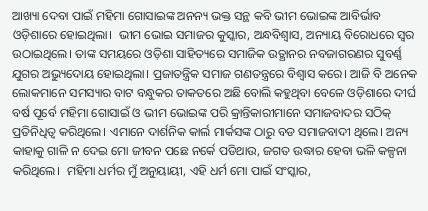ଆଖ୍ୟା ଦେବା ପାଇଁ ମହିମା ଗୋସାଇଙ୍କ ଅନନ୍ୟ ଭକ୍ତ ସନ୍ଥ କବି ଭୀମ ଭୋଇଙ୍କ ଆବିର୍ଭାବ ଓଡ଼ିଶାରେ ହୋଇଥିଲା।  ଭୀମ ଭୋଇ ସମାଜର କୁସ୍କାର, ଅନ୍ଧବିଶ୍ୱାସ, ଅନ୍ୟାୟ ବିରୋଧରେ ସ୍ୱର ଉଠାଇଥିଲେ। ତାଙ୍କ ସମୟରେ ଓଡ଼ିଶା ସାହିତ୍ୟରେ ସମାଜିକ ଉତ୍ଥାନର ନବଜାଗରଣର ସୁବର୍ଣ୍ଣ ଯୁଗର ଅଭ୍ୟୁଦୋୟ ହୋଇଥିଲା। ପ୍ରଜାତନ୍ତ୍ରିକ ସମାଜ ଗଣତନ୍ତ୍ରରେ ବିଶ୍ୱାସ କରେ। ଆଜି ବି ଅନେକ ଲୋକମାନେ ସମସ୍ୟାର ବାଟ ବନ୍ଧୁକର ତାକତରେ ଅଛି ବୋଲି କହୁଥିବା ବେଳେ ଓଡ଼ିଶାରେ ଦୀର୍ଘ ବର୍ଷ ପୂର୍ବେ ମହିମା ଗୋସାଇଁ ଓ ଭୀମ ଭୋଇଙ୍କ ପରି କ୍ରାନ୍ତିକାରୀମାନେ ସମାଜବାଦର ସଠିକ୍ ପ୍ରତିନିଧିତ୍ୱ କରିଥିଲେ। ଏମାନେ ଦାର୍ଶନିକ କାର୍ଲ ମାର୍କସଙ୍କ ଠାରୁ ବଡ ସମାଜବାଦୀ ଥିଲେ। ଅନ୍ୟ କାହାକୁ ଗାଳି ନ ଦେଇ ମୋ ଜୀବନ ପଛେ ନର୍କେ ପଡିଥାଉ, ଜଗତ ଉଦ୍ଧାର ହେବା ଭଳି କଳ୍ପନା କରିଥିଲେ।  ମହିମା ଧର୍ମର ମୁଁ ଅନୁୟାୟୀ, ଏହି ଧର୍ମ ମୋ ପାଇଁ ସଂସ୍କାର,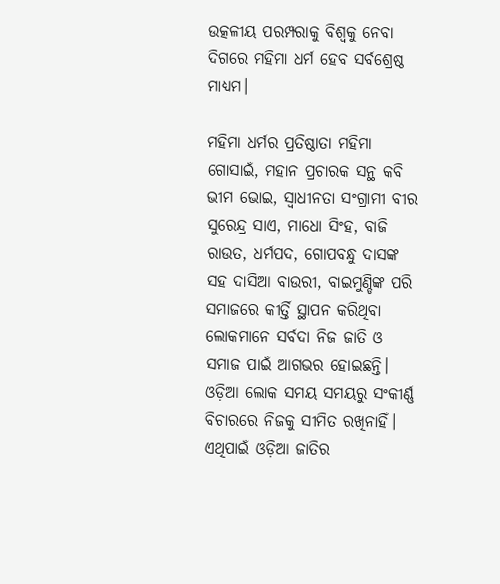ଉତ୍କଳୀୟ ପରମ୍ପରାକୁ ବିଶ୍ୱକୁ ନେବା ଦିଗରେ ମହିମା ଧର୍ମ ହେବ ସର୍ବଶ୍ରେଷ୍ଠ ମାଧ୍ୟମ।

ମହିମା ଧର୍ମର ପ୍ରତିଷ୍ଠାତା ମହିମା ଗୋସାଇଁ, ମହାନ ପ୍ରଚାରକ ସନ୍ଥ କବି ଭୀମ ଭୋଇ, ସ୍ୱାଧୀନତା ସଂଗ୍ରାମୀ ବୀର ସୁରେନ୍ଦ୍ର ସାଏ, ମାଧୋ ସିଂହ, ବାଜି ରାଉତ, ଧର୍ମପଦ, ଗୋପବନ୍ଧୁ ଦାସଙ୍କ ସହ ଦାସିଆ ବାଉରୀ, ବାଇମୁଣ୍ଡିଙ୍କ ପରି ସମାଜରେ କୀର୍ତ୍ତି ସ୍ଥାପନ କରିଥିବା ଲୋକମାନେ ସର୍ବଦା ନିଜ ଜାତି ଓ ସମାଜ ପାଇଁ ଆଗଭର ହୋଇଛନ୍ତି। ଓଡ଼ିଆ ଲୋକ ସମୟ ସମୟରୁ ସଂକୀର୍ଣ୍ଣ ବିଚାରରେ ନିଜକୁ ସୀମିତ ରଖିନାହିଁ। ଏଥିପାଇଁ ଓଡ଼ିଆ ଜାତିର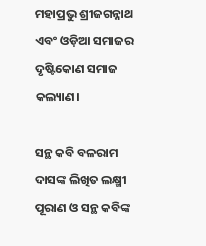ମହାପ୍ରଭୁ ଶ୍ରୀଜଗନ୍ନାଥ ଏବଂ ଓଡ଼ିଆ ସମାଜର ଦୃଷ୍ଟିକୋଣ ସମାଜ କଲ୍ୟାଣ।

ସନ୍ଥ କବି ବଳରାମ ଦାସଙ୍କ ଲିଖିତ ଲକ୍ଷ୍ମୀ ପୂରାଣ ଓ ସନ୍ଥ କବିଙ୍କ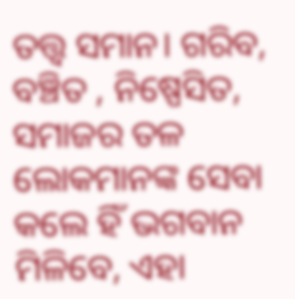ତତ୍ତ୍ୱ ସମାନ। ଗରିବ, ବଞ୍ଚିତ , ନିଷ୍ପେସିତ, ସମାଜର ତଳ ଲୋକମାନଙ୍କ ସେବା କଲେ ହିଁ ଭଗବାନ ମିଳିବେ, ଏହା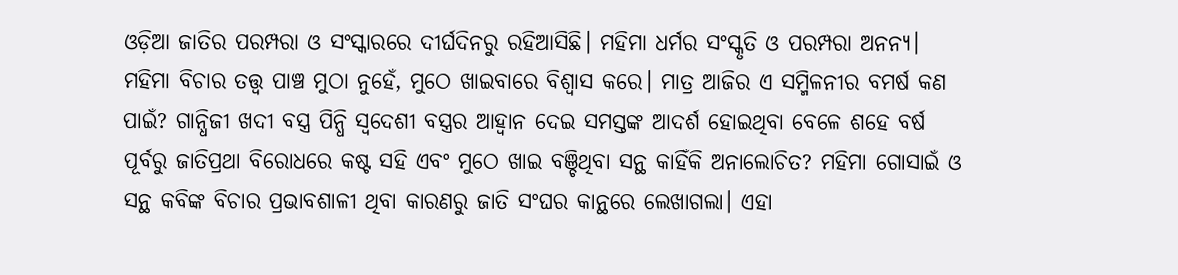ଓଡ଼ିଆ ଜାତିର ପରମ୍ପରା ଓ ସଂସ୍କାରରେ ଦୀର୍ଘଦିନରୁ ରହିଆସିଛି। ମହିମା ଧର୍ମର ସଂସ୍କୃତି ଓ ପରମ୍ପରା ଅନନ୍ୟ। ମହିମା ବିଚାର ତତ୍ତ୍ଵ ପାଞ୍ଚ ମୁଠା ନୁହେଁ, ମୁଠେ ଖାଇବାରେ ବିଶ୍ୱାସ କରେ। ମାତ୍ର ଆଜିର ଏ ସମ୍ମିଳନୀର ବମର୍ଷ କଣ ପାଇଁ? ଗାନ୍ଧିଜୀ ଖଦୀ ବସ୍ତ୍ର ପିନ୍ଧି ସ୍ୱଦେଶୀ ବସ୍ତ୍ରର ଆହ୍ୱାନ ଦେଇ ସମସ୍ତଙ୍କ ଆଦର୍ଶ ହୋଇଥିବା ବେଳେ ଶହେ ବର୍ଷ ପୂର୍ବରୁ ଜାତିପ୍ରଥା ବିରୋଧରେ କଷ୍ଟ ସହି ଏବଂ ମୁଠେ ଖାଇ ବଞ୍ଚିଥିବା ସନ୍ଥ କାହିଁକି ଅନାଲୋଚିତ? ମହିମା ଗୋସାଇଁ ଓ ସନ୍ଥ କବିଙ୍କ ବିଚାର ପ୍ରଭାବଶାଳୀ ଥିବା କାରଣରୁ ଜାତି ସଂଘର କାନ୍ଥରେ ଲେଖାଗଲା। ଏହା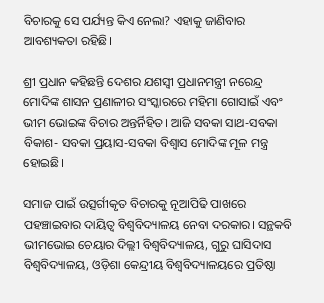ବିଚାରକୁ ସେ ପର୍ଯ୍ୟନ୍ତ କିଏ ନେଲା? ଏହାକୁ ଜାଣିବାର ଆବଶ୍ୟକତା ରହିଛି।

ଶ୍ରୀ ପ୍ରଧାନ କହିଛନ୍ତି ଦେଶର ଯଶସ୍ୱୀ ପ୍ରଧାନମନ୍ତ୍ରୀ ନରେନ୍ଦ୍ର ମୋଦିଙ୍କ ଶାସନ ପ୍ରଣାଳୀର ସଂସ୍କାରରେ ମହିମା ଗୋସାଇଁ ଏବଂ ଭୀମ ଭୋଇଙ୍କ ବିଚାର ଅନ୍ତର୍ନିହିତ। ଆଜି ସବକା ସାଥ-ସବକା ବିକାଶ- ସବକା ପ୍ରୟାସ-ସବକା ବିଶ୍ୱାସ ମୋଦିଙ୍କ ମୂଳ ମନ୍ତ୍ର ହୋଇଛି।

ସମାଜ ପାଇଁ ଉତ୍ସର୍ଗୀକୃତ ବିଚାରକୁ ନୂଆପିଢି ପାଖରେ ପହଞ୍ଚାଇବାର ଦାୟିତ୍ୱ ବିଶ୍ୱବିଦ୍ୟାଳୟ ନେବା ଦରକାର। ସନ୍ଥକବି ଭୀମଭୋଇ ଚେୟାର ଦିଲ୍ଲୀ ବିଶ୍ୱବିଦ୍ୟାଳୟ, ଗୁରୁ ଘାସିଦାସ ବିଶ୍ୱବିଦ୍ୟାଳୟ, ଓଡ଼ିଶା କେନ୍ଦ୍ରୀୟ ବିଶ୍ୱବିଦ୍ୟାଳୟରେ ପ୍ରତିଷ୍ଠା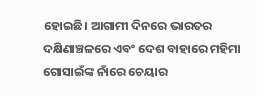ହୋଇଛି। ଆଗାମୀ ଦିନରେ ଭାରତର ଦକ୍ଷିଣାଞ୍ଚଳରେ ଏବଂ ଦେଶ ବାହାରେ ମହିମା ଗୋସାଇଁଙ୍କ ନାଁରେ ଚେୟାର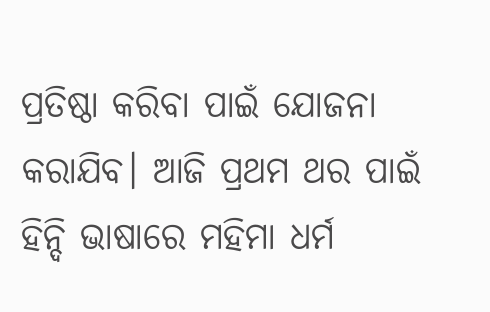ପ୍ରତିଷ୍ଠା କରିବା ପାଇଁ ଯୋଜନା କରାଯିବ। ଆଜି ପ୍ରଥମ ଥର ପାଇଁ ହିନ୍ଦି ଭାଷାରେ ମହିମା ଧର୍ମ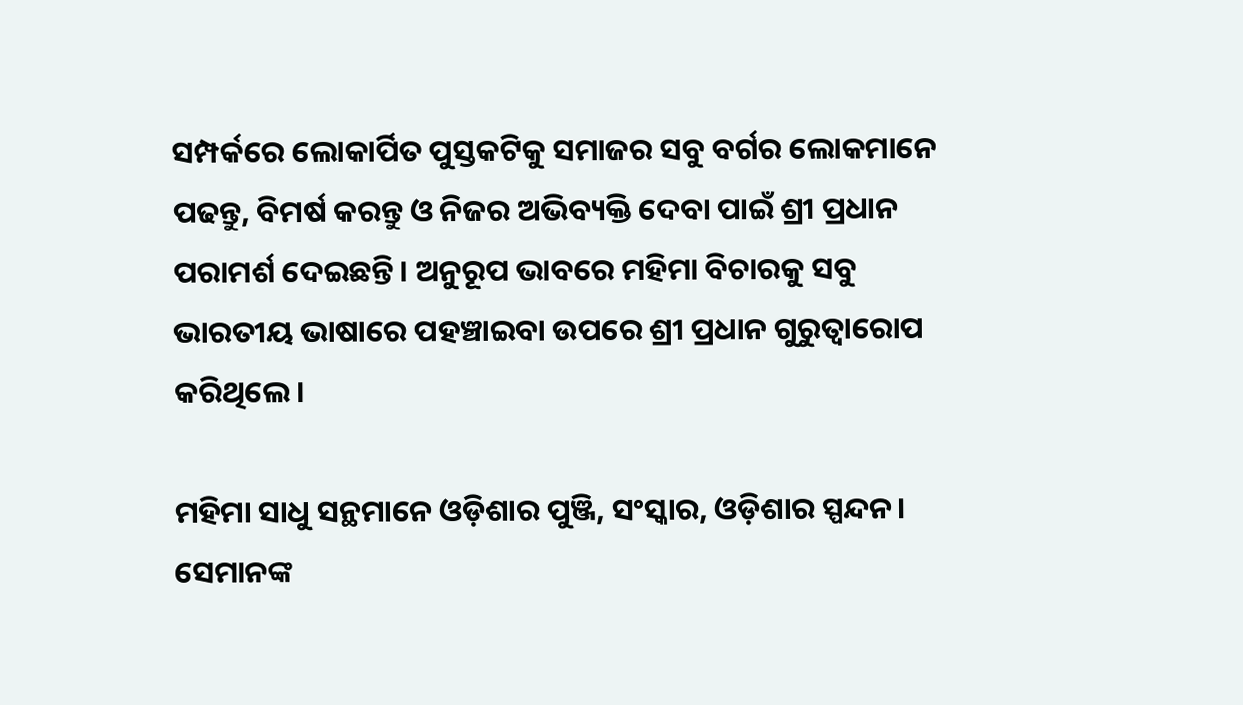ସମ୍ପର୍କରେ ଲୋକାର୍ପିତ ପୁସ୍ତକଟିକୁ ସମାଜର ସବୁ ବର୍ଗର ଲୋକମାନେ ପଢନ୍ତୁ, ବିମର୍ଷ କରନ୍ତୁ ଓ ନିଜର ଅଭିବ୍ୟକ୍ତି ଦେବା ପାଇଁ ଶ୍ରୀ ପ୍ରଧାନ ପରାମର୍ଶ ଦେଇଛନ୍ତି। ଅନୁରୂପ ଭାବରେ ମହିମା ବିଚାରକୁ ସବୁ ଭାରତୀୟ ଭାଷାରେ ପହଞ୍ଚାଇବା ଉପରେ ଶ୍ରୀ ପ୍ରଧାନ ଗୁରୁତ୍ୱାରୋପ କରିଥିଲେ।

ମହିମା ସାଧୁ ସନ୍ଥମାନେ ଓଡ଼ିଶାର ପୁଞ୍ଜି, ସଂସ୍କାର, ଓଡ଼ିଶାର ସ୍ପନ୍ଦନ। ସେମାନଙ୍କ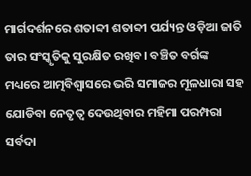ମାର୍ଗଦର୍ଶନରେ ଶତାବ୍ଦୀ ଶତାବ୍ଦୀ ପର୍ଯ୍ୟନ୍ତ ଓଡ଼ିଆ ଜାତି ତାର ସଂସ୍କୃତିକୁ ସୁରକ୍ଷିତ ରଖିବ। ବଞ୍ଚିତ ବର୍ଗଙ୍କ ମଧ୍ୟରେ ଆତ୍ମବିଶ୍ୱାସରେ ଭରି ସମାଜର ମୂଳଧାରା ସହ ଯୋଡିବା ନେତୃତ୍ୱ ଦେଉଥିବାର ମହିମା ପରମ୍ପରା ସର୍ବଦା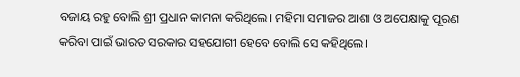ବଜାୟ ରହୁ ବୋଲି ଶ୍ରୀ ପ୍ରଧାନ କାମନା କରିଥିଲେ। ମହିମା ସମାଜର ଆଶା ଓ ଅପେକ୍ଷାକୁ ପୂରଣ କରିବା ପାଇଁ ଭାରତ ସରକାର ସହଯୋଗୀ ହେବେ ବୋଲି ସେ କହିଥିଲେ।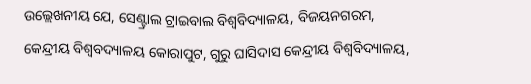ଉଲ୍ଲେଖନୀୟ ଯେ, ସେଣ୍ଟ୍ରାଲ ଟ୍ରାଇବାଲ ବିଶ୍ୱବିଦ୍ୟାଳୟ, ବିଜୟନଗରମ, କେନ୍ଦ୍ରୀୟ ବିଶ୍ୱବଦ୍ୟାଳୟ କୋରାପୁଟ, ଗୁରୁ ଘାସିଦାସ କେନ୍ଦ୍ରୀୟ ବିଶ୍ୱବିଦ୍ୟାଳୟ,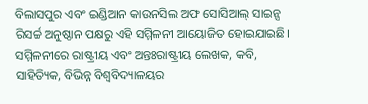ବିଲାସପୁର ଏବଂ ଇଣ୍ଡିଆନ କାଉନସିଲ ଅଫ ସୋସିଆଲ୍ ସାଇନ୍ସ ରିସର୍ଚ୍ଚ ଅନୁଷ୍ଠାନ ପକ୍ଷରୁ ଏହି ସମ୍ମିଳନୀ ଆୟୋଜିତ ହୋଇଯାଇଛି। ସମ୍ମିଳନୀରେ ରାଷ୍ଟ୍ରୀୟ ଏବଂ ଅନ୍ତଃରାଷ୍ଟ୍ରୀୟ ଲେଖକ, କବି, ସାହିତ୍ୟିକ, ବିଭିନ୍ନ ବିଶ୍ୱବିଦ୍ୟାଳୟର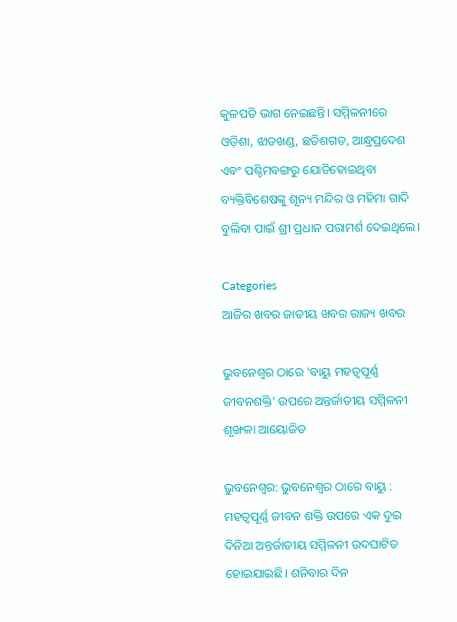କୁଳପତି ଭାଗ ନେଇଛନ୍ତି। ସମ୍ମିଳନୀରେ ଓଡ଼ିଶା, ଝାଡଖଣ୍ଡ, ଛତିଶଗଡ, ଆନ୍ଧ୍ରପ୍ରଦେଶ ଏବଂ ପଶ୍ଚିମବଙ୍ଗରୁ ଯୋଡିହୋଇଥିବା ବ୍ୟକ୍ତିବିଶେଷଙ୍କୁ ଶୂନ୍ୟ ମନ୍ଦିର ଓ ମହିମା ଗାଦି ବୁଲିବା ପାଇଁ ଶ୍ରୀ ପ୍ରଧାନ ପରାମର୍ଶ ଦେଇଥିଲେ।

Categories
ଆଜିର ଖବର ଜାତୀୟ ଖବର ରାଜ୍ୟ ଖବର

ଭୁବନେଶ୍ୱର ଠାରେ ‘ବାୟୁ ମହତ୍ୱପୂର୍ଣ୍ଣ ଜୀବନଶକ୍ତି’ ଉପରେ ଅନ୍ତର୍ଜାତୀୟ ସମ୍ମିଳନୀ ଶୃଙ୍ଖଳା ଆୟୋଜିତ

ଭୁବନେଶ୍ୱର: ଭୁବନେଶ୍ୱର ଠାରେ ବାୟୁ : ମହତ୍ୱପୂର୍ଣ୍ଣ ଜୀବନ ଶକ୍ତି ଉପରେ ଏକ ଦୁଇ ଦିନିଆ ଅନ୍ତର୍ଜାତୀୟ ସମ୍ମିଳନୀ ଉଦଘାଟିତ ହୋଇଯାଇଛି। ଶନିବାର ଦିନ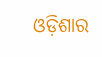ଓଡ଼ିଶାର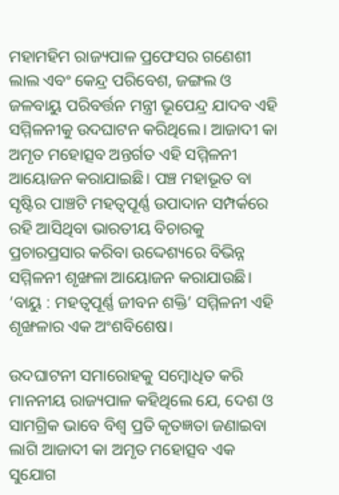ମହାମହିମ ରାଜ୍ୟପାଳ ପ୍ରଫେସର ଗଣେଶୀ ଲାଲ ଏବଂ କେନ୍ଦ୍ର ପରିବେଶ, ଜଙ୍ଗଲ ଓ ଜଳବାୟୁ ପରିବର୍ତ୍ତନ ମନ୍ତ୍ରୀ ଭୂପେନ୍ଦ୍ର ଯାଦବ ଏହି ସମ୍ମିଳନୀକୁ ଉଦଘାଟନ କରିଥିଲେ। ଆଜାଦୀ କା ଅମୃତ ମହୋତ୍ସବ ଅନ୍ତର୍ଗତ ଏହି ସମ୍ମିଳନୀ ଆୟୋଜନ କରାଯାଇଛି। ପଞ୍ଚ ମହାଭୂତ ବା ସୃଷ୍ଟିର ପାଞ୍ଚଟି ମହତ୍ୱପୂର୍ଣ୍ଣ ଉପାଦାନ ସମ୍ପର୍କରେ ରହି ଆସିଥିବା ଭାରତୀୟ ବିଚାରକୁ ପ୍ରଚାରପ୍ରସାର କରିବା ଉଦ୍ଦେଶ୍ୟରେ ବିଭିନ୍ନ ସମ୍ମିଳନୀ ଶୃଙ୍ଖଳା ଆୟୋଜନ କରାଯାଉଛି। ‘ବାୟୁ : ମହତ୍ୱପୂର୍ଣ୍ଣ ଜୀବନ ଶକ୍ତି’ ସମ୍ମିଳନୀ ଏହି ଶୃଙ୍ଖଳାର ଏକ ଅଂଶବିଶେଷ।

ଉଦଘାଟନୀ ସମାରୋହକୁ ସମ୍ବୋଧିତ କରି ମାନନୀୟ ରାଜ୍ୟପାଳ କହିଥିଲେ ଯେ, ଦେଶ ଓ ସାମଗ୍ରିକ ଭାବେ ବିଶ୍ୱ ପ୍ରତି କୃତଜ୍ଞତା ଜଣାଇବା ଲାଗି ଆଜାଦୀ କା ଅମୃତ ମହୋତ୍ସବ ଏକ ସୁଯୋଗ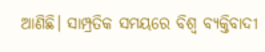ଆଣିଛି। ସାମ୍ପ୍ରତିକ ସମୟରେ ବିଶ୍ୱ ବ୍ୟକ୍ତିବାଦୀ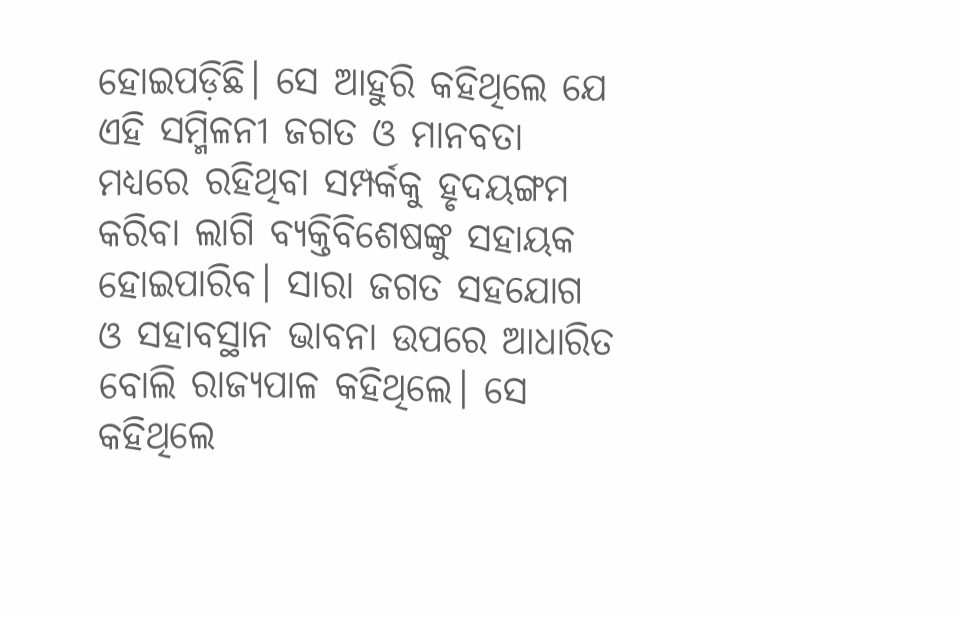ହୋଇପଡ଼ିଛି। ସେ ଆହୁରି କହିଥିଲେ ଯେ ଏହି ସମ୍ମିଳନୀ ଜଗତ ଓ ମାନବତା ମଧ୍ୟରେ ରହିଥିବା ସମ୍ପର୍କକୁ ହୃଦୟଙ୍ଗମ କରିବା ଲାଗି ବ୍ୟକ୍ତିବିଶେଷଙ୍କୁ ସହାୟକ ହୋଇପାରିବ। ସାରା ଜଗତ ସହଯୋଗ ଓ ସହାବସ୍ଥାନ ଭାବନା ଉପରେ ଆଧାରିତ ବୋଲି ରାଜ୍ୟପାଳ କହିଥିଲେ। ସେ କହିଥିଲେ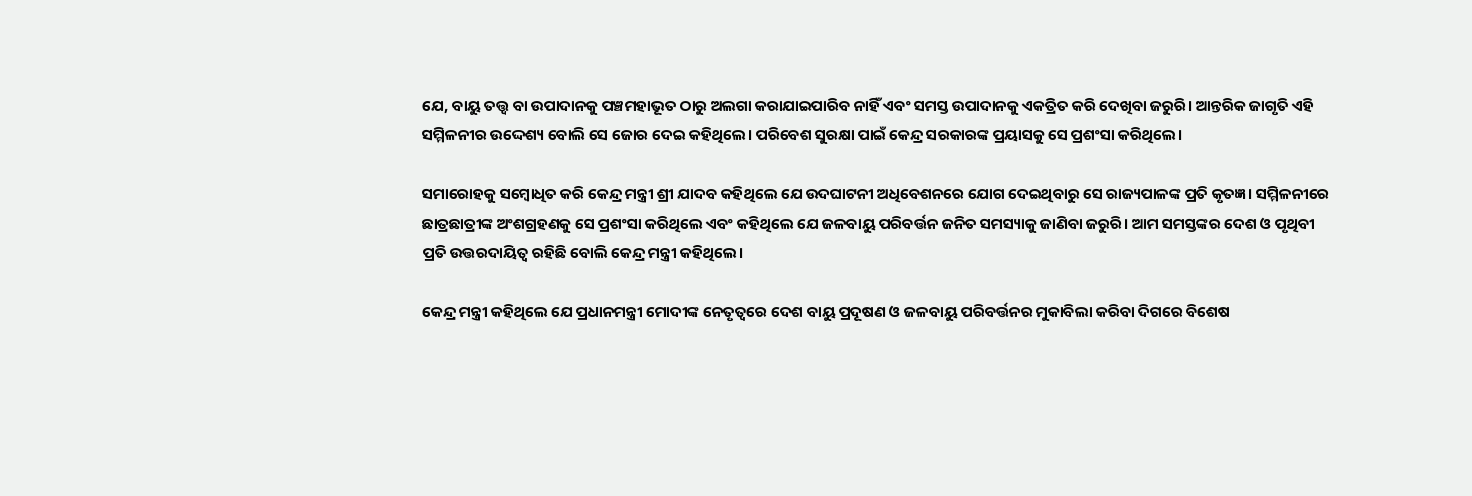ଯେ, ବାୟୁ ତତ୍ତ୍ବ ବା ଉପାଦାନକୁ ପଞ୍ଚମହାଭୂତ ଠାରୁ ଅଲଗା କରାଯାଇପାରିବ ନାହିଁ ଏବଂ ସମସ୍ତ ଉପାଦାନକୁ ଏକତ୍ରିତ କରି ଦେଖିବା ଜରୁରି। ଆନ୍ତରିକ ଜାଗୃତି ଏହି ସମ୍ମିଳନୀର ଉଦ୍ଦେଶ୍ୟ ବୋଲି ସେ ଜୋର ଦେଇ କହିଥିଲେ। ପରିବେଶ ସୁରକ୍ଷା ପାଇଁ କେନ୍ଦ୍ର ସରକାରଙ୍କ ପ୍ରୟାସକୁ ସେ ପ୍ରଶଂସା କରିଥିଲେ।

ସମାରୋହକୁ ସମ୍ବୋଧିତ କରି କେନ୍ଦ୍ର ମନ୍ତ୍ରୀ ଶ୍ରୀ ଯାଦବ କହିଥିଲେ ଯେ ଉଦଘାଟନୀ ଅଧିବେଶନରେ ଯୋଗ ଦେଇଥିବାରୁ ସେ ରାଜ୍ୟପାଳଙ୍କ ପ୍ରତି କୃତଜ୍ଞ। ସମ୍ମିଳନୀରେ ଛାତ୍ରଛାତ୍ରୀଙ୍କ ଅଂଶଗ୍ରହଣକୁ ସେ ପ୍ରଶଂସା କରିଥିଲେ ଏବଂ କହିଥିଲେ ଯେ ଜଳବାୟୁ ପରିବର୍ତ୍ତନ ଜନିତ ସମସ୍ୟାକୁ ଜାଣିବା ଜରୁରି। ଆମ ସମସ୍ତଙ୍କର ଦେଶ ଓ ପୃଥିବୀ ପ୍ରତି ଉତ୍ତରଦାୟିତ୍ୱ ରହିଛି ବୋଲି କେନ୍ଦ୍ର ମନ୍ତ୍ରୀ କହିଥିଲେ।

କେନ୍ଦ୍ର ମନ୍ତ୍ରୀ କହିଥିଲେ ଯେ ପ୍ରଧାନମନ୍ତ୍ରୀ ମୋଦୀଙ୍କ ନେତୃତ୍ୱରେ ଦେଶ ବାୟୁ ପ୍ରଦୂଷଣ ଓ ଜଳବାୟୁ ପରିବର୍ତ୍ତନର ମୁକାବିଲା କରିବା ଦିଗରେ ବିଶେଷ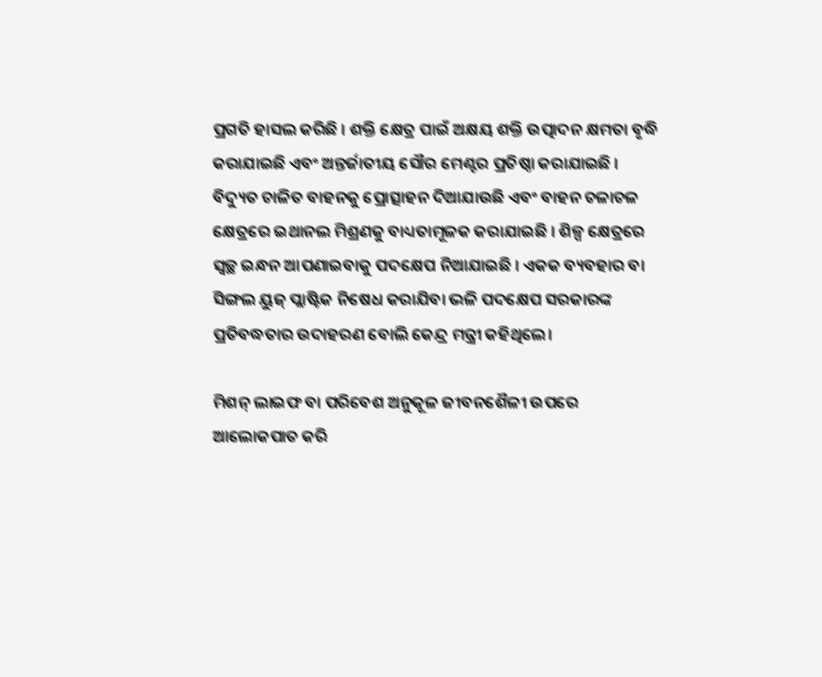ପ୍ରଗତି ହାସଲ କରିଛି । ଶକ୍ତି କ୍ଷେତ୍ର ପାଇଁ ଅକ୍ଷୟ ଶକ୍ତି ଉତ୍ପାଦନ କ୍ଷମତା ବୃଦ୍ଧି କରାଯାଇଛି ଏବଂ ଅନ୍ତର୍ଜାତୀୟ ସୌର ମେଣ୍ଟର ପ୍ରତିଷ୍ଠା କରାଯାଇଛି । ବିଦ୍ୟୁତ ଚାଳିତ ବାହନକୁ ପ୍ରୋତ୍ସାହନ ଦିଆଯାଉଛି ଏବଂ ବାହନ ଚଳାଚଳ କ୍ଷେତ୍ରରେ ଇଥାନଲ ମିଶ୍ରଣକୁ ବାଧ୍ୟତାମୂଳକ କରାଯାଇଛି । ଶିଳ୍ପ କ୍ଷେତ୍ରରେ ସ୍ୱଚ୍ଛ ଇନ୍ଧନ ଆପଣାଇବାକୁ ପଦକ୍ଷେପ ନିଆଯାଇଛି । ଏକକ ବ୍ୟବହାର ବା ସିଙ୍ଗଲ ୟୁଜ୍‌ ପ୍ଲାଷ୍ଟିକ ନିଷେଧ କରାଯିବା ଭଳି ପଦକ୍ଷେପ ସରକାରଙ୍କ ପ୍ରତିବଦ୍ଧତାର ଉଦାହରଣ ବୋଲି କେନ୍ଦ୍ର ମନ୍ତ୍ରୀ କହିଥିଲେ।

ମିଶନ୍‌ ଲାଇଫ ବା ପରିବେଶ ଅନୁକୂଳ ଜୀବନଶୈଳୀ ଉପରେ ଆଲୋକପାତ କରି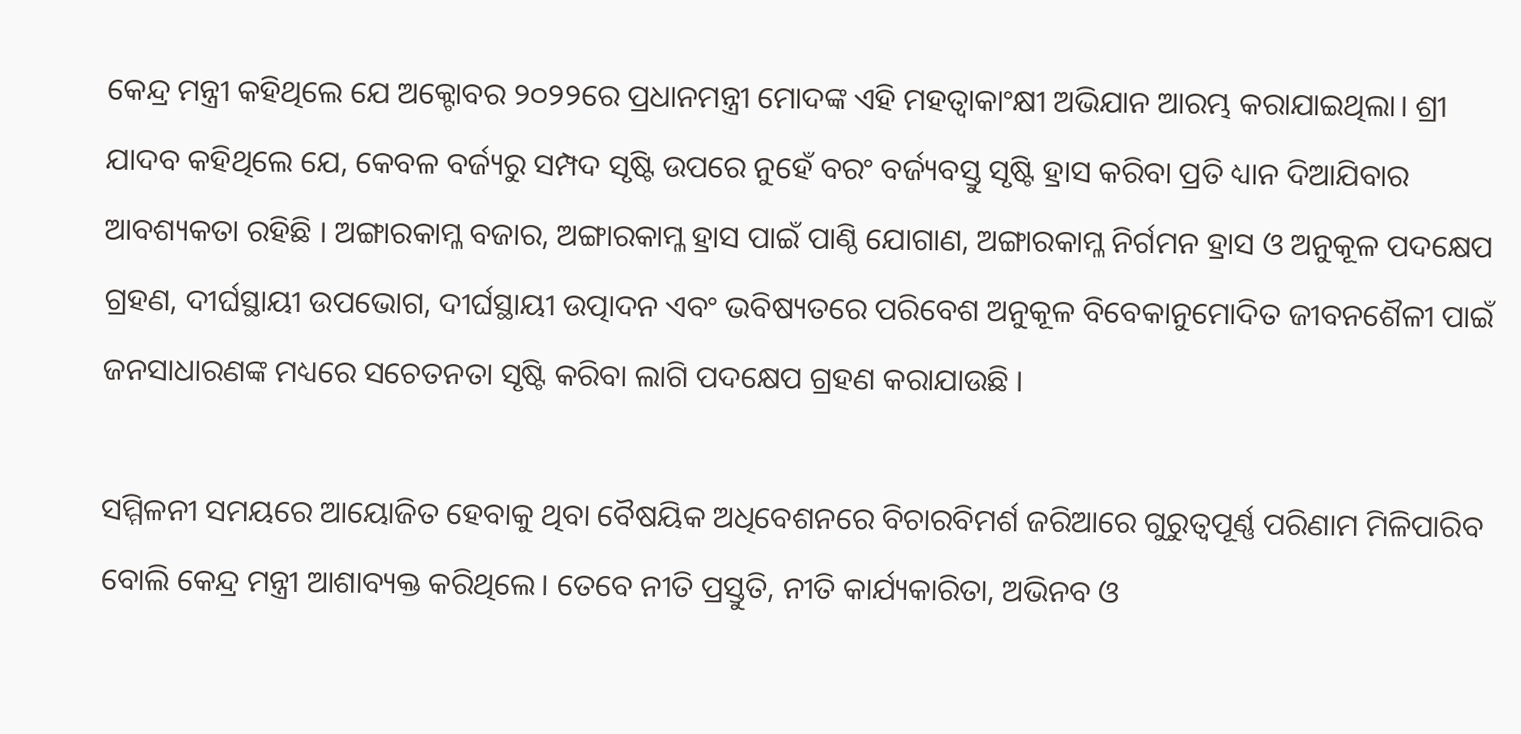କେନ୍ଦ୍ର ମନ୍ତ୍ରୀ କହିଥିଲେ ଯେ ଅକ୍ଟୋବର ୨୦୨୨ରେ ପ୍ରଧାନମନ୍ତ୍ରୀ ମୋଦଙ୍କ ଏହି ମହତ୍ବାକାଂକ୍ଷୀ ଅଭିଯାନ ଆରମ୍ଭ କରାଯାଇଥିଲା। ଶ୍ରୀ ଯାଦବ କହିଥିଲେ ଯେ, କେବଳ ବର୍ଜ୍ୟରୁ ସମ୍ପଦ ସୃଷ୍ଟି ଉପରେ ନୁହେଁ ବରଂ ବର୍ଜ୍ୟବସ୍ତୁ ସୃଷ୍ଟି ହ୍ରାସ କରିବା ପ୍ରତି ଧ୍ୟାନ ଦିଆଯିବାର ଆବଶ୍ୟକତା ରହିଛି । ଅଙ୍ଗାରକାମ୍ଳ ବଜାର, ଅଙ୍ଗାରକାମ୍ଳ ହ୍ରାସ ପାଇଁ ପାଣ୍ଠି ଯୋଗାଣ, ଅଙ୍ଗାରକାମ୍ଳ ନିର୍ଗମନ ହ୍ରାସ ଓ ଅନୁକୂଳ ପଦକ୍ଷେପ ଗ୍ରହଣ, ଦୀର୍ଘସ୍ଥାୟୀ ଉପଭୋଗ, ଦୀର୍ଘସ୍ଥାୟୀ ଉତ୍ପାଦନ ଏବଂ ଭବିଷ୍ୟତରେ ପରିବେଶ ଅନୁକୂଳ ବିବେକାନୁମୋଦିତ ଜୀବନଶୈଳୀ ପାଇଁ ଜନସାଧାରଣଙ୍କ ମଧ୍ୟରେ ସଚେତନତା ସୃଷ୍ଟି କରିବା ଲାଗି ପଦକ୍ଷେପ ଗ୍ରହଣ କରାଯାଉଛି ।

ସମ୍ମିଳନୀ ସମୟରେ ଆୟୋଜିତ ହେବାକୁ ଥିବା ବୈଷୟିକ ଅଧିବେଶନରେ ବିଚାରବିମର୍ଶ ଜରିଆରେ ଗୁରୁତ୍ୱପୂର୍ଣ୍ଣ ପରିଣାମ ମିଳିପାରିବ ବୋଲି କେନ୍ଦ୍ର ମନ୍ତ୍ରୀ ଆଶାବ୍ୟକ୍ତ କରିଥିଲେ। ତେବେ ନୀତି ପ୍ରସ୍ତୁତି, ନୀତି କାର୍ଯ୍ୟକାରିତା, ଅଭିନବ ଓ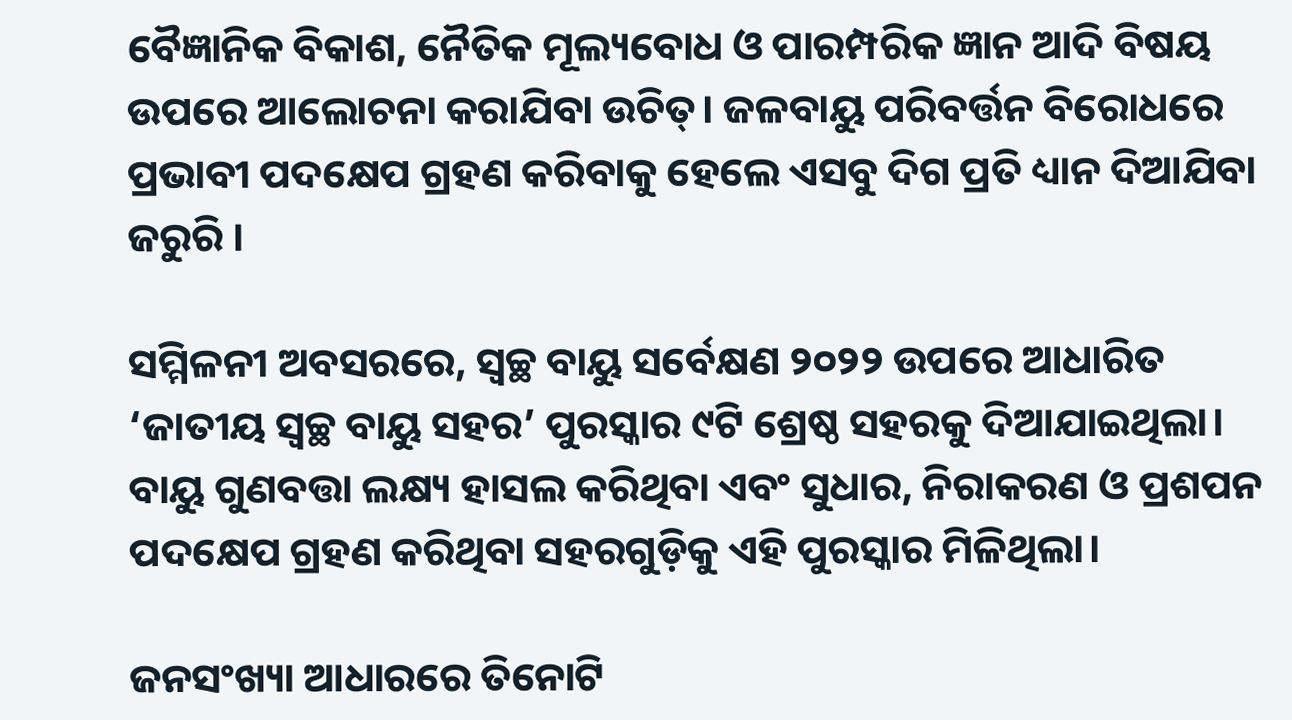ବୈଜ୍ଞାନିକ ବିକାଶ, ନୈତିକ ମୂଲ୍ୟବୋଧ ଓ ପାରମ୍ପରିକ ଜ୍ଞାନ ଆଦି ବିଷୟ ଉପରେ ଆଲୋଚନା କରାଯିବା ଉଚିତ୍‌। ଜଳବାୟୁ ପରିବର୍ତ୍ତନ ବିରୋଧରେ ପ୍ରଭାବୀ ପଦକ୍ଷେପ ଗ୍ରହଣ କରିବାକୁ ହେଲେ ଏସବୁ ଦିଗ ପ୍ରତି ଧ୍ୟାନ ଦିଆଯିବା ଜରୁରି ।

ସମ୍ମିଳନୀ ଅବସରରେ, ସ୍ୱଚ୍ଛ ବାୟୁ ସର୍ବେକ୍ଷଣ ୨୦୨୨ ଉପରେ ଆଧାରିତ ‘ଜାତୀୟ ସ୍ୱଚ୍ଛ ବାୟୁ ସହର’ ପୁରସ୍କାର ୯ଟି ଶ୍ରେଷ୍ଠ ସହରକୁ ଦିଆଯାଇଥିଲା। ବାୟୁ ଗୁଣବତ୍ତା ଲକ୍ଷ୍ୟ ହାସଲ କରିଥିବା ଏବଂ ସୁଧାର, ନିରାକରଣ ଓ ପ୍ରଶପନ ପଦକ୍ଷେପ ଗ୍ରହଣ କରିଥିବା ସହରଗୁଡ଼ିକୁ ଏହି ପୁରସ୍କାର ମିଳିଥିଲା।

ଜନସଂଖ୍ୟା ଆଧାରରେ ତିନୋଟି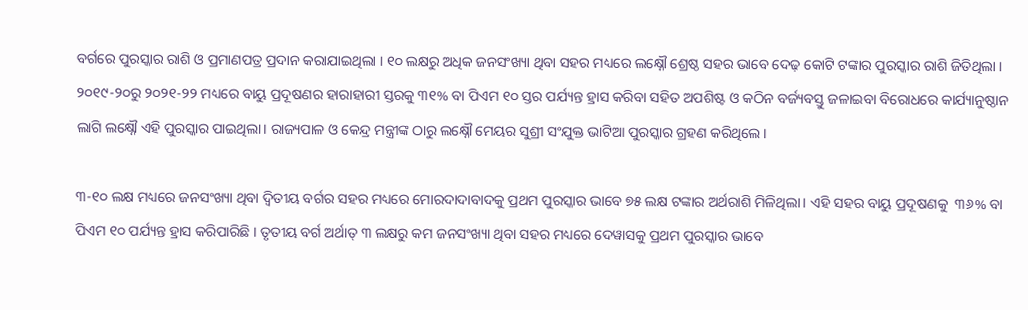ବର୍ଗରେ ପୁରସ୍କାର ରାଶି ଓ ପ୍ରମାଣପତ୍ର ପ୍ରଦାନ କରାଯାଇଥିଲା । ୧୦ ଲକ୍ଷରୁ ଅଧିକ ଜନସଂଖ୍ୟା ଥିବା ସହର ମଧ୍ୟରେ ଲକ୍ଷ୍ନୌ ଶ୍ରେଷ୍ଠ ସହର ଭାବେ ଦେଢ଼ କୋଟି ଟଙ୍କାର ପୁରସ୍କାର ରାଶି ଜିତିଥିଲା । ୨୦୧୯-୨୦ରୁ ୨୦୨୧-୨୨ ମଧ୍ୟରେ ବାୟୁ ପ୍ରଦୂଷଣର ହାରାହାରୀ ସ୍ତରକୁ ୩୧% ବା ପିଏମ ୧୦ ସ୍ତର ପର୍ଯ୍ୟନ୍ତ ହ୍ରାସ କରିବା ସହିତ ଅପଶିଷ୍ଟ ଓ କଠିନ ବର୍ଜ୍ୟବସ୍ତୁ ଜଳାଇବା ବିରୋଧରେ କାର୍ଯ୍ୟାନୁଷ୍ଠାନ ଲାଗି ଲକ୍ଷ୍ନୌ ଏହି ପୁରସ୍କାର ପାଇଥିଲା। ରାଜ୍ୟପାଳ ଓ କେନ୍ଦ୍ର ମନ୍ତ୍ରୀଙ୍କ ଠାରୁ ଲକ୍ଷ୍ନୌ ମେୟର ସୁଶ୍ରୀ ସଂଯୁକ୍ତ ଭାଟିଆ ପୁରସ୍କାର ଗ୍ରହଣ କରିଥିଲେ ।

୩-୧୦ ଲକ୍ଷ ମଧ୍ୟରେ ଜନସଂଖ୍ୟା ଥିବା ଦ୍ବିତୀୟ ବର୍ଗର ସହର ମଧ୍ୟରେ ମୋରଦାଦାବାଦକୁ ପ୍ରଥମ ପୁରସ୍କାର ଭାବେ ୭୫ ଲକ୍ଷ ଟଙ୍କାର ଅର୍ଥରାଶି ମିଳିଥିଲା। ଏହି ସହର ବାୟୁ ପ୍ରଦୂଷଣକୁ  ୩୬% ବା ପିଏମ ୧୦ ପର୍ଯ୍ୟନ୍ତ ହ୍ରାସ କରିପାରିଛି । ତୃତୀୟ ବର୍ଗ ଅର୍ଥାତ୍‌ ୩ ଲକ୍ଷରୁ କମ ଜନସଂଖ୍ୟା ଥିବା ସହର ମଧ୍ୟରେ ଦେୱାସକୁ ପ୍ରଥମ ପୁରସ୍କାର ଭାବେ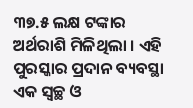୩୭.୫ ଲକ୍ଷ ଟଙ୍କାର ଅର୍ଥରାଶି ମିଳିଥିଲା । ଏହି ପୁରସ୍କାର ପ୍ରଦାନ ବ୍ୟବସ୍ଥା ଏକ ସ୍ୱଚ୍ଛ ଓ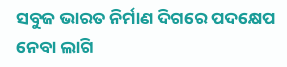ସବୁଜ ଭାରତ ନିର୍ମାଣ ଦିଗରେ ପଦକ୍ଷେପ ନେବା ଲାଗି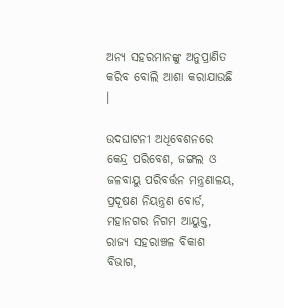ଅନ୍ୟ ସହରମାନଙ୍କୁ ଅନୁପ୍ରାଣିତ କରିବ ବୋଲି ଆଶା କରାଯାଉଛି ।

ଉଦଘାଟନୀ ଅଧିବେଶନରେ କେନ୍ଦ୍ର ପରିବେଶ, ଜଙ୍ଗଲ ଓ ଜଳବାୟୁ ପରିବର୍ତ୍ତନ ମନ୍ତ୍ରଣାଳୟ, ପ୍ରଦୂଷଣ ନିୟନ୍ତ୍ରଣ ବୋର୍ଡ, ମହାନଗର ନିଗମ ଆୟୁକ୍ତ, ରାଜ୍ୟ ସହରାଞ୍ଚଳ ବିକାଶ ବିଭାଗ,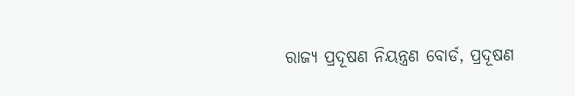ରାଜ୍ୟ ପ୍ରଦୂଷଣ ନିୟନ୍ତ୍ରଣ ବୋର୍ଡ, ପ୍ରଦୂଷଣ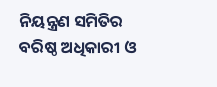ନିୟନ୍ତ୍ରଣ ସମିତିର ବରିଷ୍ଠ ଅଧିକାରୀ ଓ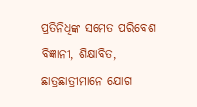ପ୍ରତିନିଧିଙ୍କ ସମେତ ପରିବେଶ ବିଜ୍ଞାନୀ, ଶିକ୍ଷାବିତ, ଛାତ୍ରଛାତ୍ରୀମାନେ ଯୋଗ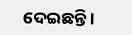ଦେଇଛନ୍ତି ।